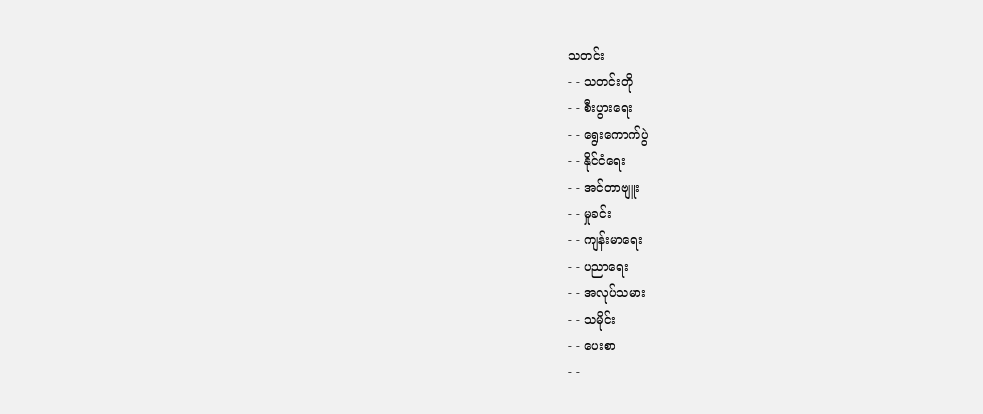သတင်း
- - သတင်းတို
- - စီးပွားရေး
- - ရွေးကောက်ပွဲ
- - နိုင်ငံရေး
- - အင်တာဗျူး
- - မှုခင်း
- - ကျန်းမာရေး
- - ပညာရေး
- - အလုပ်သမား
- - သမိုင်း
- - ပေးစာ
- -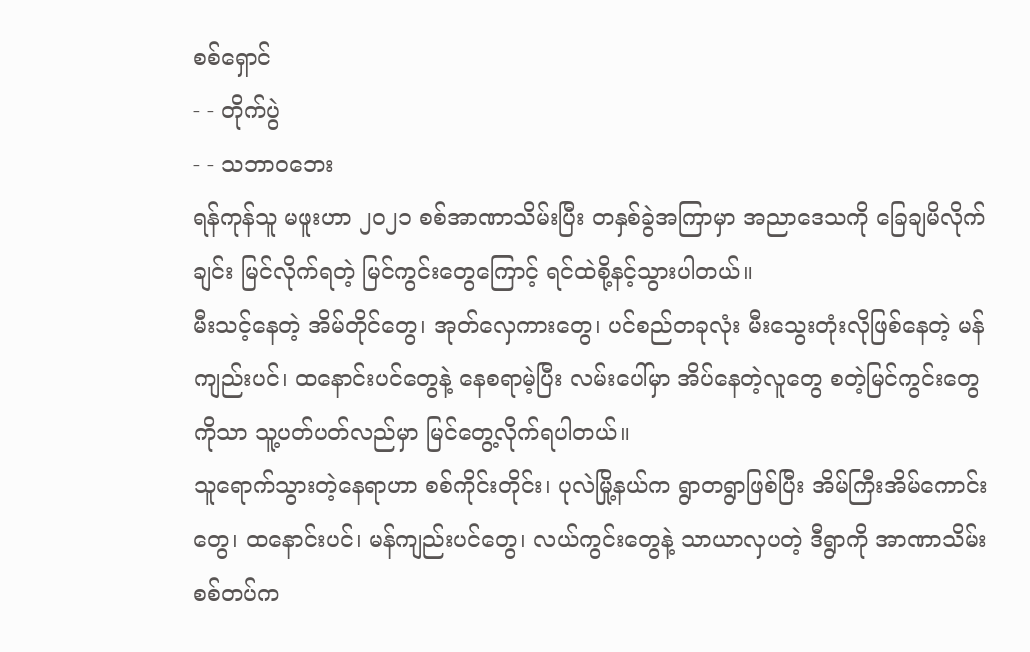စစ်ရှောင်
- - တိုက်ပွဲ
- - သဘာဝဘေး
ရန်ကုန်သူ မဖူးဟာ ၂၀၂၁ စစ်အာဏာသိမ်းပြီး တနှစ်ခွဲအကြာမှာ အညာဒေသကို ခြေချမိလိုက်ချင်း မြင်လိုက်ရတဲ့ မြင်ကွင်းတွေကြောင့် ရင်ထဲစို့နင့်သွားပါတယ်။
မီးသင့်နေတဲ့ အိမ်တိုင်တွေ၊ အုတ်လှေကားတွေ၊ ပင်စည်တခုလုံး မီးသွေးတုံးလိုဖြစ်နေတဲ့ မန်ကျည်းပင်၊ ထနောင်းပင်တွေနဲ့ နေစရာမဲ့ပြီး လမ်းပေါ်မှာ အိပ်နေတဲ့လူတွေ စတဲ့မြင်ကွင်းတွေကိုသာ သူ့ပတ်ပတ်လည်မှာ မြင်တွေ့လိုက်ရပါတယ်။
သူရောက်သွားတဲ့နေရာဟာ စစ်ကိုင်းတိုင်း၊ ပုလဲမြို့နယ်က ရွာတရွာဖြစ်ပြီး အိမ်ကြီးအိမ်ကောင်းတွေ၊ ထနောင်းပင်၊ မန်ကျည်းပင်တွေ၊ လယ်ကွင်းတွေနဲ့ သာယာလှပတဲ့ ဒီရွာကို အာဏာသိမ်းစစ်တပ်က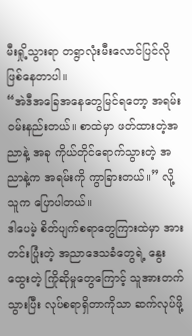မီးရှို့သွားရာ တရွာလုံးမီးလောင်ပြင်လိုဖြစ်နေတာပါ။
“အဲဒီအခြေအနေတွေမြင်ရတော့ အရမ်းဝမ်းနည်းတယ်။ စာထဲမှာ ဖတ်ထားတဲ့အညာနဲ့ အခု ကိုယ်တိုင်ရောက်သွားတဲ့ အညာနဲ့က အရမ်းကို ကွာခြားတယ်။” လို့ သူက ပြောပါတယ်။
ဒါပေမဲ့ စိတ်ပျက်စရာတွေကြားထဲမှာ အားတင်းပြုံးတဲ့ အညာဒေသခံတွေရဲ့ နွေးထွေးတဲ့ ကြိုဆိုမှုတွေကြောင့် သူအားတက်သွားပြီး လုပ်စရာရှိတာကိုသာ ဆက်လုပ်ဖို့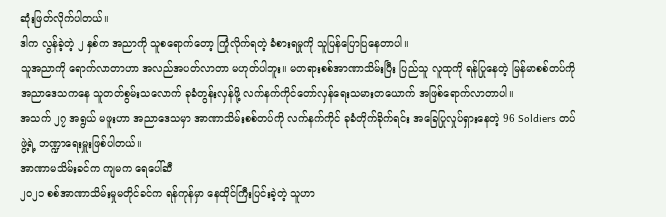ဆုံးဖြတ်လိုက်ပါတယ်။
ဒါက လွန်ခဲ့တဲ့ ၂ နှစ်က အညာကို သူစရောက်တော့ ကြုံလိုက်ရတဲ့ ခံစားရမှုကို သူပြန်ပြောပြနေတာပါ။
သူအညာကို ရောက်လာတာဟာ အလည်အပတ်လာတာ မဟုတ်ပါဘူး။ မတရားစစ်အာဏာသိမ်းပြီး ပြည်သူ လူထုကို ရန်ပြုနေတဲ့ မြန်မာစစ်တပ်ကို အညာဒေသကနေ သူတတ်စွမ်းသလောက် ခုခံတွန်းလှန်ဖို့ လက်နက်ကိုင်တော်လှန်ရေးသမားတယောက် အဖြစ်ရောက်လာတာပါ။
အသက် ၂၇ အရွယ် မဖူးဟာ အညာဒေသမှာ အာဏာသိမ်းစစ်တပ်ကို လက်နက်ကိုင် ခုခံတိုက်ခိုက်ရင်း အခြေပြုလှုပ်ရှားနေတဲ့ 96 Soldiers တပ်ဖွဲ့ရဲ့ ဘဏ္ဍာရေးမှူးဖြစ်ပါတယ်။
အာဏာမသိမ်းခင်က ကျမက ရေပေါ်ဆီ
၂၀၂၁ စစ်အာဏာသိမ်းမှုမတိုင်ခင်က ရန်ကုန်မှာ နေထိုင်ကြီးပြင်းခဲ့တဲ့ သူဟာ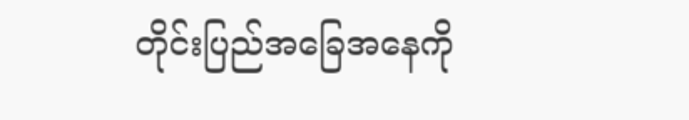တိုင်းပြည်အခြေအနေကို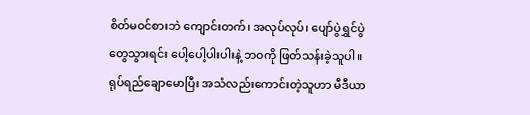စိတ်မဝင်စားဘဲ ကျောင်းတက်၊ အလုပ်လုပ်၊ ပျော်ပွဲရွှင်ပွဲတွေသွားရင်း ပေါ့ပေါ့ပါးပါးနဲ့ ဘဝကို ဖြတ်သန်းခဲ့သူပါ။
ရုပ်ရည်ချောမောပြီး အသံလည်းကောင်းတဲ့သူဟာ မီဒီယာ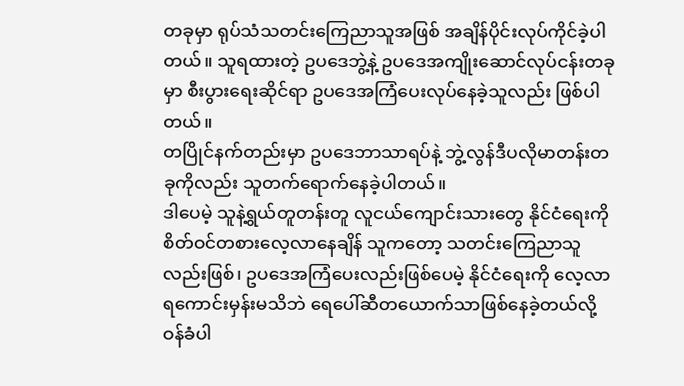တခုမှာ ရုပ်သံသတင်းကြေညာသူအဖြစ် အချိန်ပိုင်းလုပ်ကိုင်ခဲ့ပါတယ်။ သူရထားတဲ့ ဥပဒေဘွဲ့နဲ့ ဥပဒေအကျိုးဆောင်လုပ်ငန်းတခုမှာ စီးပွားရေးဆိုင်ရာ ဥပဒေအကြံပေးလုပ်နေခဲ့သူလည်း ဖြစ်ပါတယ်။
တပြိုင်နက်တည်းမှာ ဥပဒေဘာသာရပ်နဲ့ ဘွဲ့လွန်ဒီပလိုမာတန်းတခုကိုလည်း သူတက်ရောက်နေခဲ့ပါတယ်။
ဒါပေမဲ့ သူနဲ့ရွယ်တူတန်းတူ လူငယ်ကျောင်းသားတွေ နိုင်ငံရေးကို စိတ်ဝင်တစားလေ့လာနေချိန် သူကတော့ သတင်းကြေညာသူလည်းဖြစ်၊ ဥပဒေအကြံပေးလည်းဖြစ်ပေမဲ့ နိုင်ငံရေးကို လေ့လာရကောင်းမှန်းမသိဘဲ ရေပေါ်ဆီတယောက်သာဖြစ်နေခဲ့တယ်လို့ ဝန်ခံပါ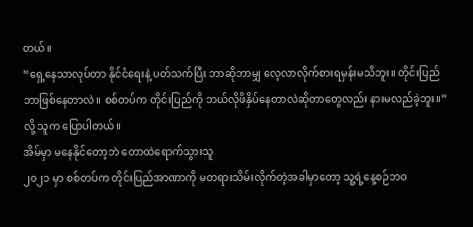တယ်။
“ရှေ့နေသာလုပ်တာ နိုင်ငံရေးနဲ့ ပတ်သက်ပြီး ဘာဆိုဘာမျှ လေ့လာလိုက်စားရမှန်းမသိဘူး။ တိုင်းပြည် ဘာဖြစ်နေတာလဲ။ စစ်တပ်က တိုင်းပြည်ကို ဘယ်လိုဖိနှိပ်နေတာလဲဆိုတာတွေလည်း နားမလည်ခဲ့ဘူး။” လို့ သူက ပြောပါတယ်။
အိမ်မှာ မနေနိုင်တော့ဘဲ တောထဲရောက်သွားသူ
၂၀၂၁ မှာ စစ်တပ်က တိုင်းပြည်အာဏာကို မတရားသိမ်းလိုက်တဲ့အခါမှာတော့ သူ့ရဲ့နေ့စဉ်ဘဝ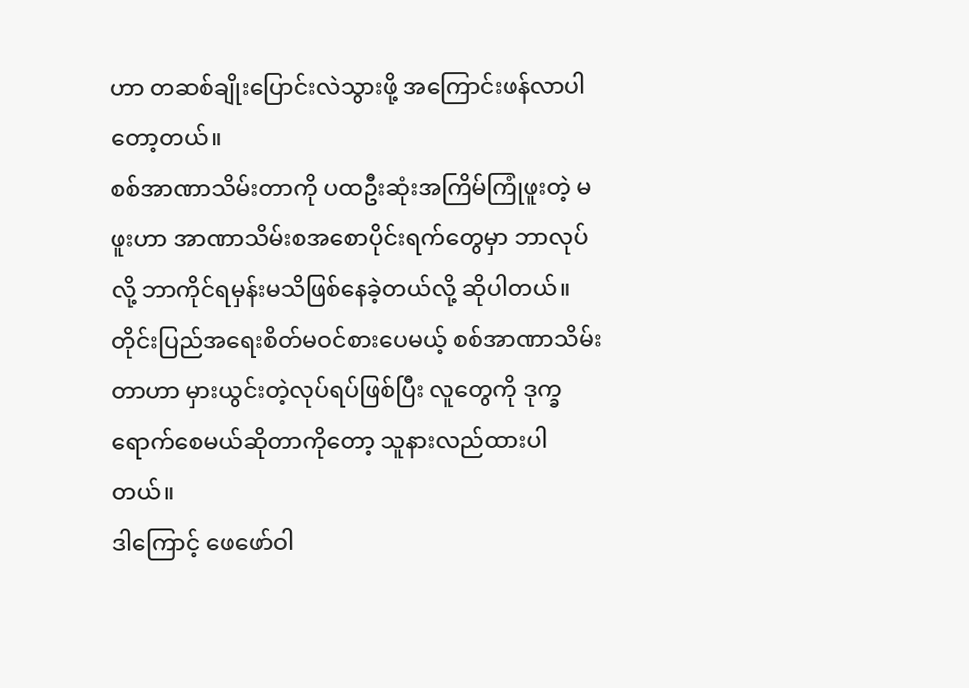ဟာ တဆစ်ချိုးပြောင်းလဲသွားဖို့ အကြောင်းဖန်လာပါတော့တယ်။
စစ်အာဏာသိမ်းတာကို ပထဦးဆုံးအကြိမ်ကြုံဖူးတဲ့ မဖူးဟာ အာဏာသိမ်းစအစောပိုင်းရက်တွေမှာ ဘာလုပ်လို့ ဘာကိုင်ရမှန်းမသိဖြစ်နေခဲ့တယ်လို့ ဆိုပါတယ်။
တိုင်းပြည်အရေးစိတ်မဝင်စားပေမယ့် စစ်အာဏာသိမ်းတာဟာ မှားယွင်းတဲ့လုပ်ရပ်ဖြစ်ပြီး လူတွေကို ဒုက္ခရောက်စေမယ်ဆိုတာကိုတော့ သူနားလည်ထားပါတယ်။
ဒါကြောင့် ဖေဖော်ဝါ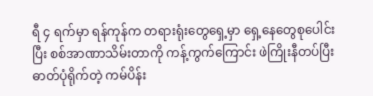ရီ ၄ ရက်မှာ ရန်ကုန်က တရားရုံးတွေရှေ့မှာ ရှေ့နေတွေစုပေါင်းပြီး စစ်အာဏာသိမ်းတာကို ကန့်ကွက်ကြောင်း ဖဲကြိုးနီတပ်ပြီး ဓာတ်ပုံရိုက်တဲ့ ကမ်ပိန်း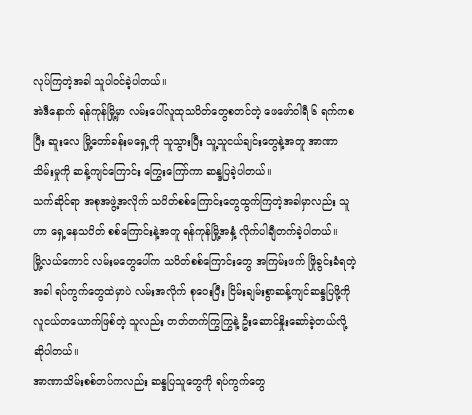လုပ်ကြတဲ့အခါ သူပါဝင်ခဲ့ပါတယ်။
အဲဒီနောက် ရန်ကုန်မြို့မှာ လမ်းပေါ်လူထုသပိတ်တွေစတင်တဲ့ ဖေဖော်ဝါရီ ၆ ရက်ကစပြီး ဆူးလေ မြို့တော်ခန်းမရှေ့ကို သူသွားပြီး သူ့သူငယ်ချင်းတွေနဲ့အတူ အာဏာသိမ်းမှုကို ဆန့်ကျင်ကြောင်း ကြွေးကြော်ကာ ဆန္ဒပြခဲ့ပါတယ်။
သက်ဆိုင်ရာ အစုအဖွဲ့အလိုက် သပိတ်စစ်ကြောင်းတွေထွက်ကြတဲ့အခါမှာလည်း သူဟာ ရှေ့နေသပိတ် စစ်ကြောင်းနဲ့အတူ ရန်ကုန်မြို့အနှံ့ လိုက်ပါချီတက်ခဲ့ပါတယ်။
မြို့လယ်ကောင် လမ်းမတွေပေါ်က သပိတ်စစ်ကြောင်းတွေ အကြမ်းဖက် ဖြိုခွင်းခံရတဲ့အခါ ရပ်ကွက်တွေထဲမှာပဲ လမ်းအလိုက် စုဝေးပြီး ငြိမ်းချမ်းစွာဆန့်ကျင်ဆန္ဒပြဖို့ကို လူငယ်တယောက်ဖြစ်တဲ့ သူလည်း တတ်တက်ကြွကြွနဲ့ ဦးဆောင်နှိုးဆော်ခဲ့တယ်လို့ ဆိုပါတယ်။
အာဏာသိမ်းစစ်တပ်ကလည်း ဆန္ဒပြသူတွေကို ရပ်ကွက်တွေ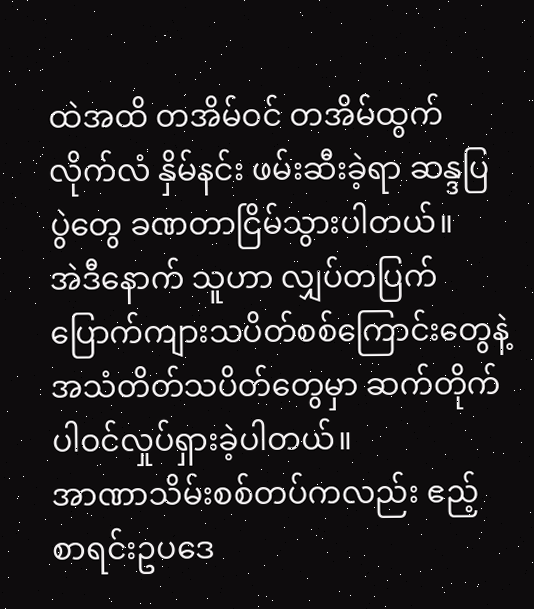ထဲအထိ တအိမ်ဝင် တအိမ်ထွက် လိုက်လံ နှိမ်နင်း ဖမ်းဆီးခဲ့ရာ ဆန္ဒပြပွဲတွေ ခဏတာငြိမ်သွားပါတယ်။
အဲဒီနောက် သူဟာ လျှပ်တပြက်ပြောက်ကျားသပိတ်စစ်ကြောင်းတွေနဲ့ အသံတိတ်သပိတ်တွေမှာ ဆက်တိုက်ပါဝင်လှုပ်ရှားခဲ့ပါတယ်။
အာဏာသိမ်းစစ်တပ်ကလည်း ဧည့်စာရင်းဥပဒေ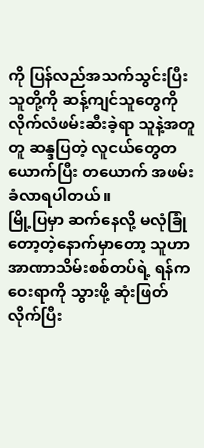ကို ပြန်လည်အသက်သွင်းပြီး သူတို့ကို ဆန့်ကျင်သူတွေကို လိုက်လံဖမ်းဆီးခဲ့ရာ သူနဲ့အတူတူ ဆန္ဒပြတဲ့ လူငယ်တွေတယောက်ပြီး တယောက် အဖမ်းခံလာရပါတယ်။
မြို့ပြမှာ ဆက်နေလို့ မလုံခြုံတော့တဲ့နောက်မှာတော့ သူဟာ အာဏာသိမ်းစစ်တပ်ရဲ့ ရန်ကဝေးရာကို သွားဖို့ ဆုံးဖြတ်လိုက်ပြီး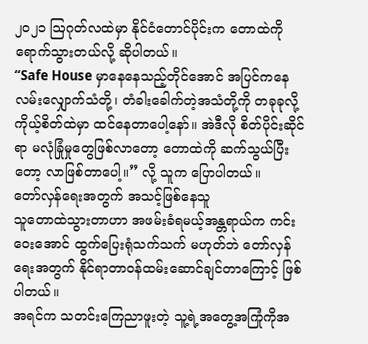၂၀၂၁ ဩဂုတ်လထဲမှာ နိုင်ငံတောင်ပိုင်းက တောထဲကိုရောက်သွားတယ်လို့ ဆိုပါတယ်။
“Safe House မှာနေနေသည့်တိုင်အောင် အပြင်ကနေ လမ်းလျှောက်သံတို့၊ တံခါးခေါက်တဲ့အသံတို့ကို တခုခုလို့ ကိုယ့်စိတ်ထဲမှာ ထင်နေတာပေါ့နော်။ အဲဒီလို စိတ်ပိုင်းဆိုင်ရာ မလုံခြုံမှုတွေဖြစ်လာတော့ တောထဲကို ဆက်သွယ်ပြီးတော့ လာဖြစ်တာပေါ့။” လို့ သူက ပြောပါတယ်။
တော်လှန်ရေးအတွက် အသင့်ဖြစ်နေသူ
သူတောထဲသွားတာဟာ အဖမ်းခံရမယ့်အန္တရာယ်က ကင်းဝေးအောင် ထွက်ပြေးရုံသက်သက် မဟုတ်ဘဲ တော်လှန်ရေးအတွက် နိုင်ရာတာဝန်ထမ်းဆောင်ချင်တာကြောင့် ဖြစ်ပါတယ်။
အရင်က သတင်းကြေညာဖူးတဲ့ သူ့ရဲ့အတွေ့အကြုံကိုအ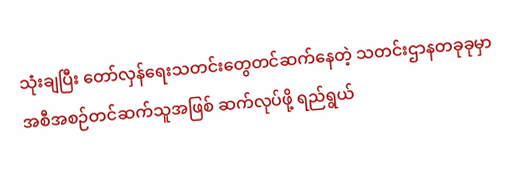သုံးချပြီး တော်လှန်ရေးသတင်းတွေတင်ဆက်နေတဲ့ သတင်းဌာနတခုခုမှာ အစီအစဉ်တင်ဆက်သူအဖြစ် ဆက်လုပ်ဖို့ ရည်ရွယ်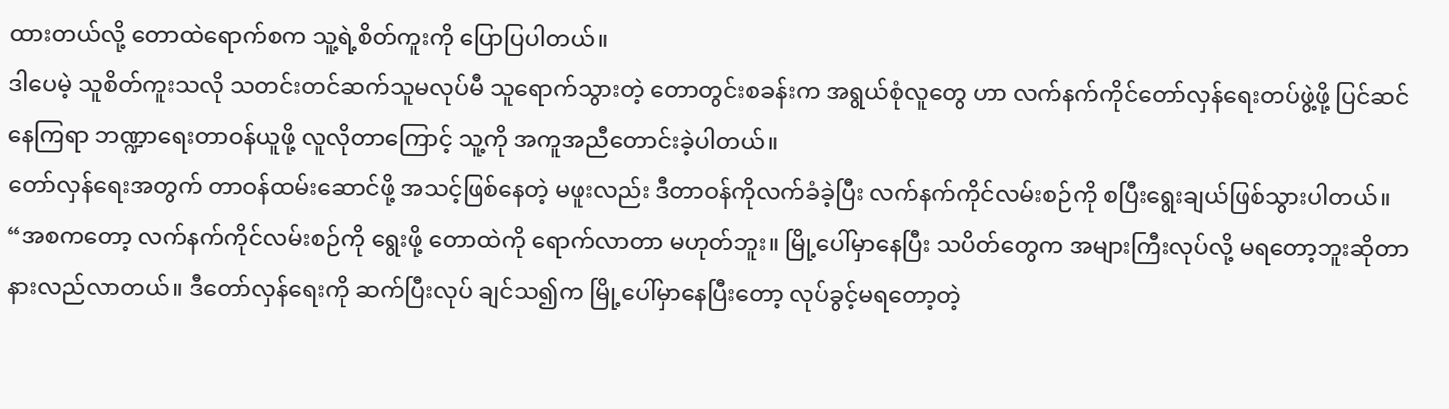ထားတယ်လို့ တောထဲရောက်စက သူ့ရဲ့စိတ်ကူးကို ပြောပြပါတယ်။
ဒါပေမဲ့ သူစိတ်ကူးသလို သတင်းတင်ဆက်သူမလုပ်မီ သူရောက်သွားတဲ့ တောတွင်းစခန်းက အရွယ်စုံလူတွေ ဟာ လက်နက်ကိုင်တော်လှန်ရေးတပ်ဖွဲ့ဖို့ ပြင်ဆင်နေကြရာ ဘဏ္ဍာရေးတာဝန်ယူဖို့ လူလိုတာကြောင့် သူ့ကို အကူအညီတောင်းခဲ့ပါတယ်။
တော်လှန်ရေးအတွက် တာဝန်ထမ်းဆောင်ဖို့ အသင့်ဖြစ်နေတဲ့ မဖူးလည်း ဒီတာဝန်ကိုလက်ခံခဲ့ပြီး လက်နက်ကိုင်လမ်းစဉ်ကို စပြီးရွေးချယ်ဖြစ်သွားပါတယ်။
“အစကတော့ လက်နက်ကိုင်လမ်းစဉ်ကို ရွေးဖို့ တောထဲကို ရောက်လာတာ မဟုတ်ဘူး။ မြို့ပေါ်မှာနေပြီး သပိတ်တွေက အများကြီးလုပ်လို့ မရတော့ဘူးဆိုတာ နားလည်လာတယ်။ ဒီတော်လှန်ရေးကို ဆက်ပြီးလုပ် ချင်သ၍က မြို့ပေါ်မှာနေပြီးတော့ လုပ်ခွင့်မရတော့တဲ့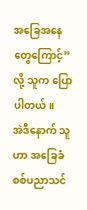အခြေအနေတွေကြောင့်” လို့ သူက ပြောပါတယ်။
အဲဒီနောက် သူဟာ အခြေခံစစ်ပညာသင်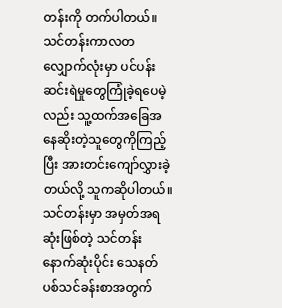တန်းကို တက်ပါတယ်။ သင်တန်းကာလတလျှောက်လုံးမှာ ပင်ပန်းဆင်းရဲမှုတွေကြုံခဲ့ရပေမဲ့လည်း သူ့ထက်အခြေအနေဆိုးတဲ့သူတွေကိုကြည့်ပြီး အားတင်းကျော်လွှားခဲ့တယ်လို့ သူကဆိုပါတယ်။
သင်တန်းမှာ အမှတ်အရဆုံးဖြစ်တဲ့ သင်တန်းနောက်ဆုံးပိုင်း သေနတ်ပစ်သင်ခန်းစာအတွက်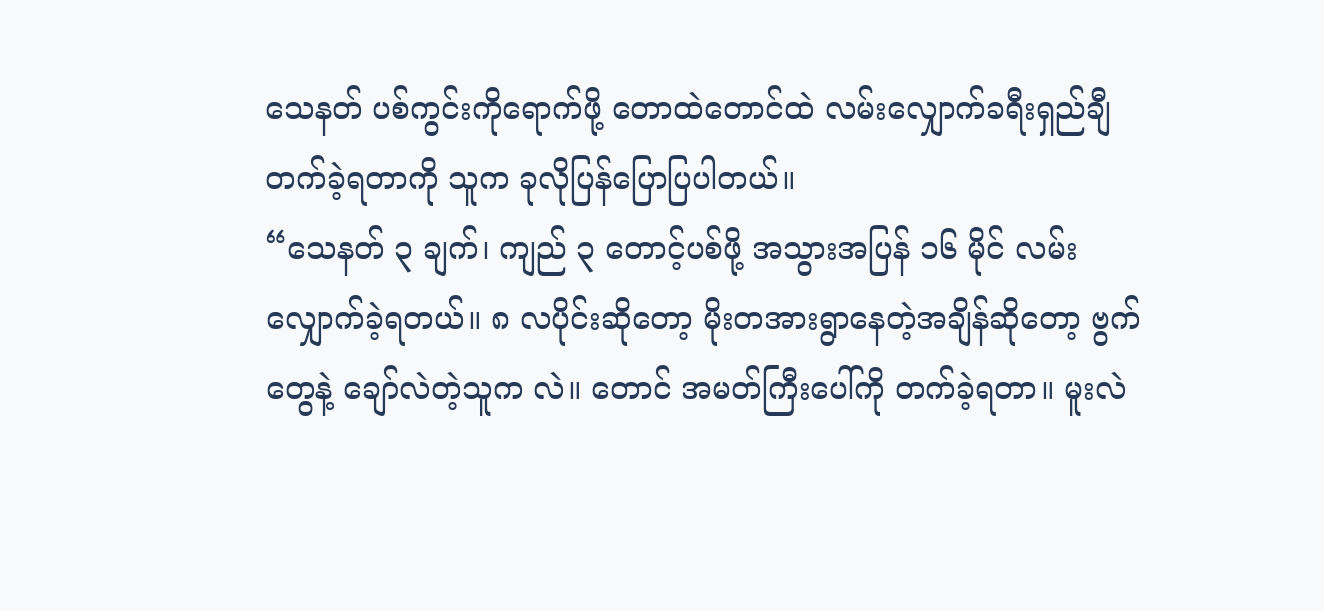သေနတ် ပစ်ကွင်းကိုရောက်ဖို့ တောထဲတောင်ထဲ လမ်းလျှောက်ခရီးရှည်ချီတက်ခဲ့ရတာကို သူက ခုလိုပြန်ပြောပြပါတယ်။
“သေနတ် ၃ ချက်၊ ကျည် ၃ တောင့်ပစ်ဖို့ အသွားအပြန် ၁၆ မိုင် လမ်းလျှောက်ခဲ့ရတယ်။ ၈ လပိုင်းဆိုတော့ မိုးတအားရွာနေတဲ့အချိန်ဆိုတော့ ဗွက်တွေနဲ့ ချော်လဲတဲ့သူက လဲ။ တောင် အမတ်ကြီးပေါ်ကို တက်ခဲ့ရတာ။ မူးလဲ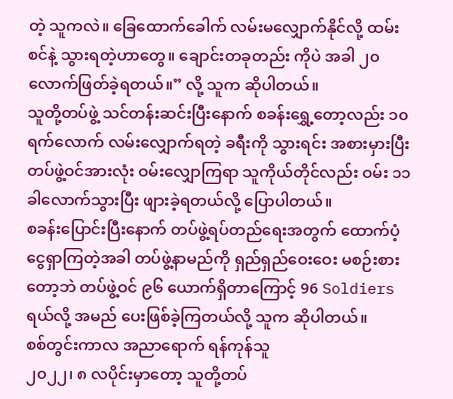တဲ့ သူကလဲ။ ခြေထောက်ခေါက် လမ်းမလျှောက်နိုင်လို့ ထမ်းစင်နဲ့ သွားရတဲ့ဟာတွေ။ ချောင်းတခုတည်း ကိုပဲ အခါ ၂၀ လောက်ဖြတ်ခဲ့ရတယ်။” လို့ သူက ဆိုပါတယ်။
သူတို့တပ်ဖွဲ့ သင်တန်းဆင်းပြီးနောက် စခန်းရွှေ့တော့လည်း ၁၀ ရက်လောက် လမ်းလျှောက်ရတဲ့ ခရီးကို သွားရင်း အစားမှားပြီး တပ်ဖွဲ့ဝင်အားလုံး ဝမ်းလျှောကြရာ သူကိုယ်တိုင်လည်း ဝမ်း ၁၁ ခါလောက်သွားပြီး ဖျားခဲ့ရတယ်လို့ ပြောပါတယ်။
စခန်းပြောင်းပြီးနောက် တပ်ဖွဲ့ရပ်တည်ရေးအတွက် ထောက်ပံ့ငွေရှာကြတဲ့အခါ တပ်ဖွဲ့နာမည်ကို ရှည်ရှည်ဝေးဝေး မစဉ်းစားတော့ဘဲ တပ်ဖွဲ့ဝင် ၉၆ ယောက်ရှိတာကြောင့် 96 Soldiers ရယ်လို့ အမည် ပေးဖြစ်ခဲ့ကြတယ်လို့ သူက ဆိုပါတယ်။
စစ်တွင်းကာလ အညာရောက် ရန်ကုန်သူ
၂၀၂၂၊ ၈ လပိုင်းမှာတော့ သူတို့တပ်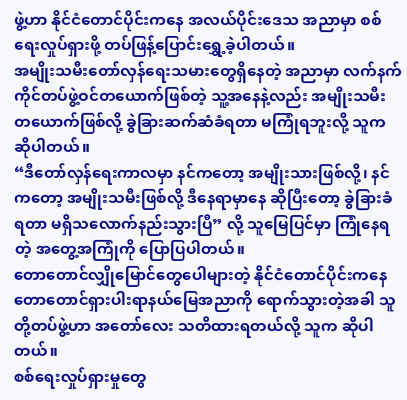ဖွဲ့ဟာ နိုင်ငံတောင်ပိုင်းကနေ အလယ်ပိုင်းဒေသ အညာမှာ စစ်ရေးလှုပ်ရှားဖို့ တပ်ဖြန့်ပြောင်းရွှေ့ခဲ့ပါတယ်။
အမျိုးသမီးတော်လှန်ရေးသမားတွေရှိနေတဲ့ အညာမှာ လက်နက်ကိုင်တပ်ဖွဲ့ဝင်တယောက်ဖြစ်တဲ့ သူ့အနေနဲ့လည်း အမျိုးသမီးတယောက်ဖြစ်လို့ ခွဲခြားဆက်ဆံခံရတာ မကြုံရဘူးလို့ သူကဆိုပါတယ်။
“ဒီတော်လှန်ရေးကာလမှာ နင်ကတော့ အမျိုးသားဖြစ်လို့၊ နင်ကတော့ အမျိုးသမီးဖြစ်လို့ ဒီနေရာမှာနေ ဆိုပြီးတော့ ခွဲခြားခံရတာ မရှိသလောက်နည်းသွားပြီ” လို့ သူမြေပြင်မှာ ကြုံနေရတဲ့ အတွေ့အကြုံကို ပြောပြပါတယ်။
တောတောင်လျှိုမြောင်တွေပေါများတဲ့ နိုင်ငံတောင်ပိုင်းကနေ တောတောင်ရှားပါးရာနယ်မြေအညာကို ရောက်သွားတဲ့အခါ သူတို့တပ်ဖွဲ့ဟာ အတော်လေး သတိထားရတယ်လို့ သူက ဆိုပါတယ်။
စစ်ရေးလှုပ်ရှားမှုတွေ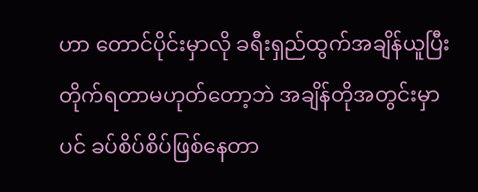ဟာ တောင်ပိုင်းမှာလို ခရီးရှည်ထွက်အချိန်ယူပြီး တိုက်ရတာမဟုတ်တော့ဘဲ အချိန်တိုအတွင်းမှာပင် ခပ်စိပ်စိပ်ဖြစ်နေတာ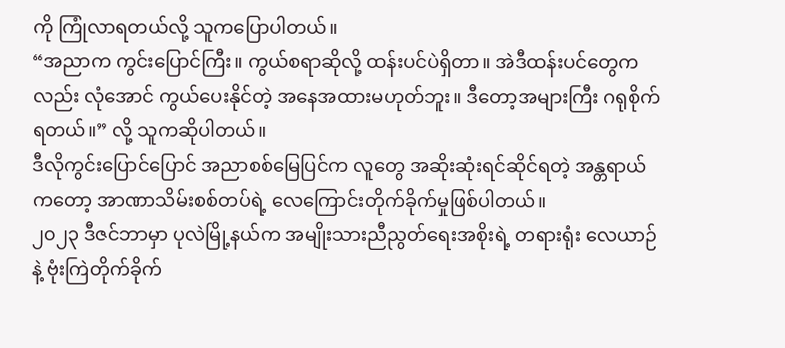ကို ကြုံလာရတယ်လို့ သူကပြောပါတယ်။
“အညာက ကွင်းပြောင်ကြီး။ ကွယ်စရာဆိုလို့ ထန်းပင်ပဲရှိတာ။ အဲဒီထန်းပင်တွေကလည်း လုံအောင် ကွယ်ပေးနိုင်တဲ့ အနေအထားမဟုတ်ဘူး။ ဒီတော့အများကြီး ဂရုစိုက်ရတယ်။” လို့ သူကဆိုပါတယ်။
ဒီလိုကွင်းပြောင်ပြောင် အညာစစ်မြေပြင်က လူတွေ အဆိုးဆုံးရင်ဆိုင်ရတဲ့ အန္တရာယ်ကတော့ အာဏာသိမ်းစစ်တပ်ရဲ့ လေကြောင်းတိုက်ခိုက်မှုဖြစ်ပါတယ်။
၂၀၂၃ ဒီဇင်ဘာမှာ ပုလဲမြို့နယ်က အမျိုးသားညီညွတ်ရေးအစိုးရဲ့ တရားရုံး လေယာဉ်နဲ့ ဗုံးကြဲတိုက်ခိုက်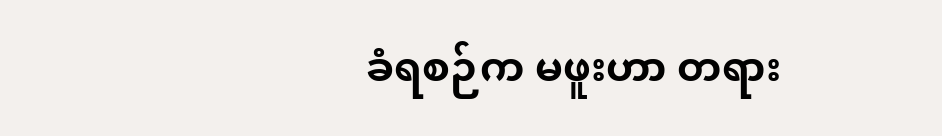ခံရစဉ်က မဖူးဟာ တရား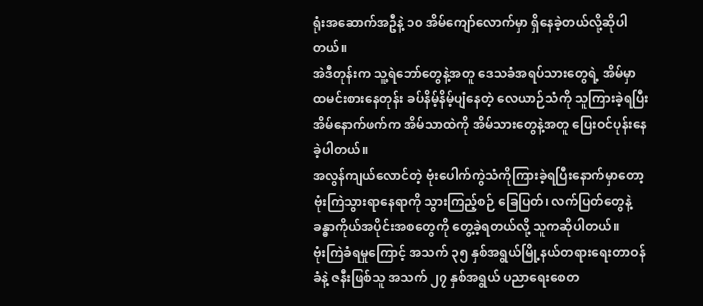ရုံးအဆောက်အဦနဲ့ ၁၀ အိမ်ကျော်လောက်မှာ ရှိနေခဲ့တယ်လို့ဆိုပါတယ်။
အဲဒီတုန်းက သူ့ရဲဘော်တွေနဲ့အတူ ဒေသခံအရပ်သားတွေရဲ့ အိမ်မှာထမင်းစားနေတုန်း ခပ်နိမ့်နိမ့်ပျံနေတဲ့ လေယာဉ်သံကို သူကြားခဲ့ရပြီး အိမ်နောက်ဖက်က အိမ်သာထဲကို အိမ်သားတွေနဲ့အတူ ပြေးဝင်ပုန်းနေခဲ့ပါတယ်။
အလွန်ကျယ်လောင်တဲ့ ဗုံးပေါက်ကွဲသံကိုကြားခဲ့ရပြီးနောက်မှာတော့ ဗုံးကြဲသွားရာနေရာကို သွားကြည့်စဉ် ခြေပြတ်၊ လက်ပြတ်တွေနဲ့ ခန္ဓာကိုယ်အပိုင်းအစတွေကို တွေ့ခဲ့ရတယ်လို့ သူကဆိုပါတယ်။
ဗုံးကြဲခံရမှုကြောင့် အသက် ၃၅ နှစ်အရွယ်မြို့နယ်တရားရေးတာဝန်ခံနဲ့ ဇနီးဖြစ်သူ အသက် ၂၇ နှစ်အရွယ် ပညာရေးစေတ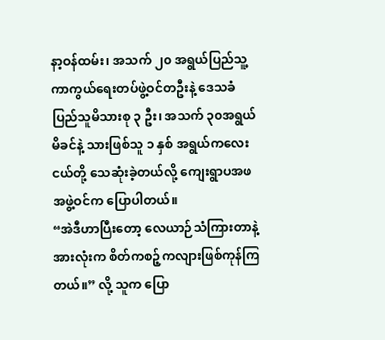နာ့ဝန်ထမ်း၊ အသက် ၂၀ အရွယ်ပြည်သူ့ကာကွယ်ရေးတပ်ဖွဲ့ဝင်တဦးနဲ့ ဒေသခံပြည်သူမိသားစု ၃ ဦး၊ အသက် ၃၀အရွယ်မိခင်နဲ့ သားဖြစ်သူ ၁ နှစ် အရွယ်ကလေးငယ်တို့ သေဆုံးခဲ့တယ်လို့ ကျေးရွာပအဖအဖွဲ့ဝင်က ပြောပါတယ်။
“အဲဒီဟာပြီးတော့ လေယာဉ်သံကြားတာနဲ့ အားလုံးက စိတ်ကစဉ့်ကလျားဖြစ်ကုန်ကြတယ်။” လို့ သူက ပြော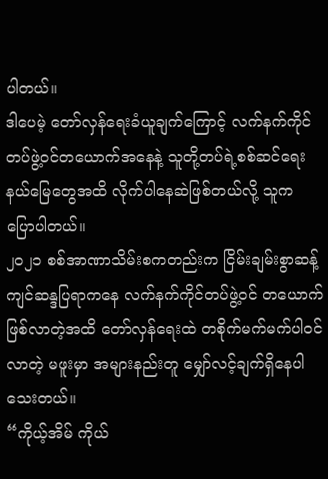ပါတယ်။
ဒါပေမဲ့ တော်လှန်ရေးခံယူချက်ကြောင့် လက်နက်ကိုင်တပ်ဖွဲ့ဝင်တယောက်အနေနဲ့ သူတို့တပ်ရဲ့စစ်ဆင်ရေး နယ်မြေတွေအထိ လိုက်ပါနေဆဲဖြစ်တယ်လို့ သူက ပြောပါတယ်။
၂၀၂၁ စစ်အာဏာသိမ်းစကတည်းက ငြိမ်းချမ်းစွာဆန့်ကျင်ဆန္ဒပြရာကနေ လက်နက်ကိုင်တပ်ဖွဲ့ဝင် တယောက်ဖြစ်လာတဲ့အထိ တော်လှန်ရေးထဲ တစိုက်မက်မက်ပါဝင်လာတဲ့ မဖူးမှာ အများနည်းတူ မျှော်လင့်ချက်ရှိနေပါသေးတယ်။
“ကိုယ့်အိမ် ကိုယ်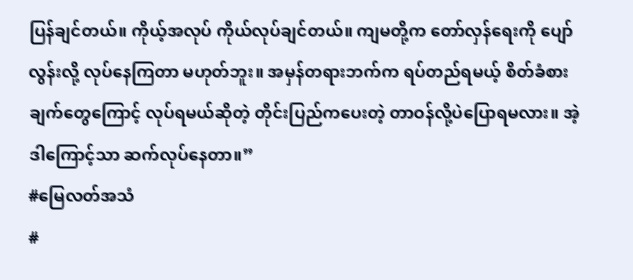ပြန်ချင်တယ်။ ကိုယ့်အလုပ် ကိုယ်လုပ်ချင်တယ်။ ကျမတို့က တော်လှန်ရေးကို ပျော်လွန်းလို့ လုပ်နေကြတာ မဟုတ်ဘူး။ အမှန်တရားဘက်က ရပ်တည်ရမယ့် စိတ်ခံစားချက်တွေကြောင့် လုပ်ရမယ်ဆိုတဲ့ တိုင်းပြည်ကပေးတဲ့ တာဝန်လို့ပဲပြောရမလား။ အဲ့ဒါကြောင့်သာ ဆက်လုပ်နေတာ။”
#မြေလတ်အသံ
#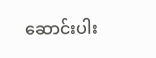ဆောင်းပါး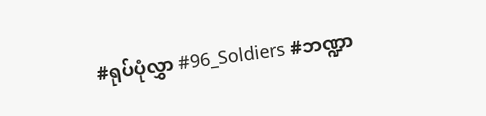#ရုပ်ပုံလွှာ #96_Soldiers #ဘဏ္ဍာ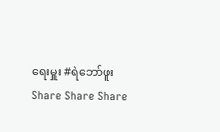ရေးမှူး #ရဲဘော်ဖူး
Share Share Share